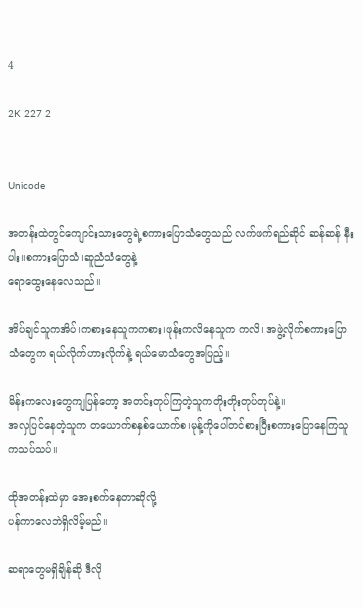4

2K 227 2


Unicode

အတန်းထဲတွင်ကျောင်းသားတွေရဲ့စကားပြောသံတွေသည် လက်ဖက်ရည်ဆိုင် ဆန်ဆန် နီးပါး။စကားပြောသံ၊ဆူညံသံတွေနဲ့
ရောထွေးနေလေသည်။

အိပ်ချင်သူကအိပ်၊ကစားနေသူကကစား၊ဖုန်းကလိနေသူက ကလိ၊ အဖွဲ့လိုက်စကားပြောသံတွေက ရယ်လိုက်ဟားလိုက်နဲ့ ရယ်မောသံတွေအပြည့်။

မိန်းကလေးတွေကျပြန်တော့ အတင်းတုပ်ကြတဲ့သူကတိုးတိုးတုပ်တုပ်နဲ့။
အလှပြင်နေတဲ့သူက တယောက်စနှစ်ယောက်စ၊မုန့်ကိုပေါ်တင်စားပြီးစကားပြောနေကြသူကသပ်သပ်။

ထိုအတန်းထဲမှာ အေးစက်နေတာဆိုလို့
ပန်ကာလေဘဲရှိလိမ့်မည်။

ဆရာတွေမရှိချိန်ဆို ဒီလို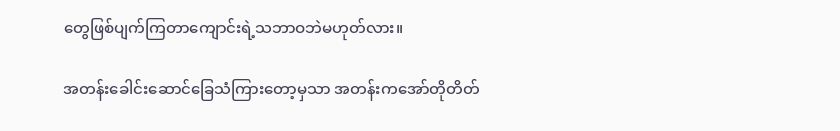တွေဖြစ်ပျက်ကြတာကျောင်းရဲ့သဘာဝဘဲမဟုတ်လား။

အတန်းခေါင်းဆောင်ခြေသံကြားတော့မှသာ အတန်းကအော်တိုတိတ်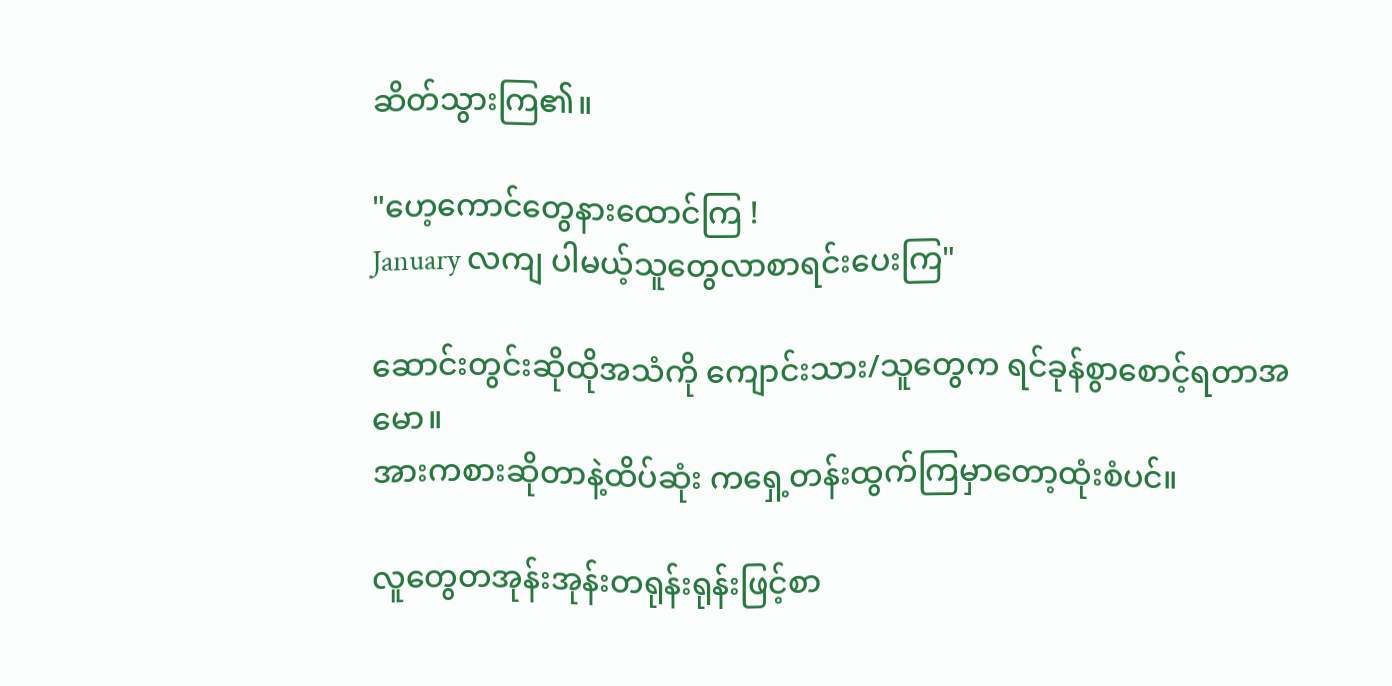ဆိတ်သွားကြ၏။

"ဟေ့ကောင်တွေနားထောင်ကြ !
January လကျ ပါမယ့်သူတွေလာစာရင်းပေးကြ"

ဆောင်းတွင်းဆိုထိုအသံကို‌ ကျောင်းသား/သူတွေက ရင်ခုန်စွာစောင့်ရတာအမော။
အားကစားဆိုတာနဲ့ထိပ်ဆုံး ကရှေ့တန်းထွက်ကြမှာတော့ထုံးစံပင်။

လူတွေတအုန်းအုန်းတရုန်းရုန်းဖြင့်စာ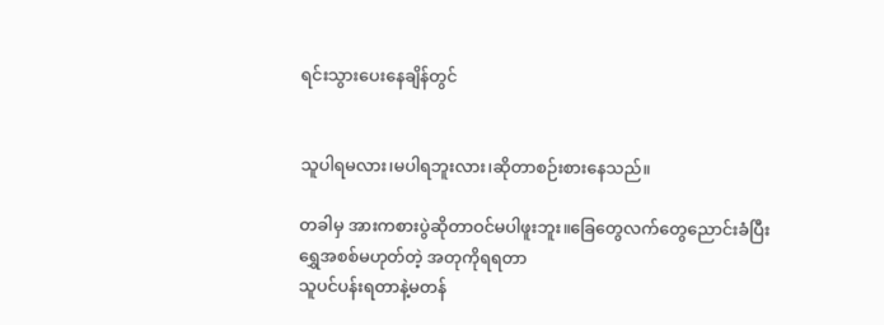ရင်းသွားပေးနေချိန်တွင်


သူပါရမလား၊မပါရဘူးလား၊ဆိုတာစဉ်းစားနေသည်။

တခါမှ အားကစားပွဲဆိုတာဝင်မပါဖူးဘူး။ခြေတွေလက်တွေညောင်းခံပြီး
ရွှေအစစ်မဟုတ်တဲ့ အတုကိုရရတာ
သူပင်ပန်းရတာနဲ့မတန်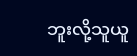ဘူးလို့သူယူ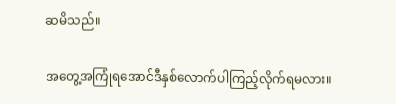ဆမိသည်။

အတွေ့အကြုံရအောင်ဒီနှစ်လောက်ပါကြည့်လိုက်ရမလား။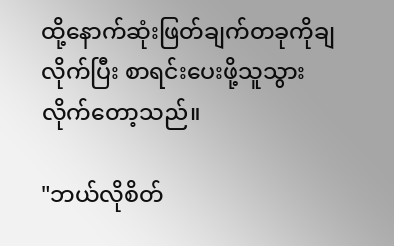ထို့နောက်ဆုံးဖြတ်ချက်တခုကိုချလိုက်ပြီး စာရင်းပေးဖို့သူသွားလိုက်တော့သည်။

"ဘယ်လိုစိတ်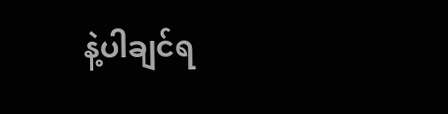နဲ့ပါချင်ရ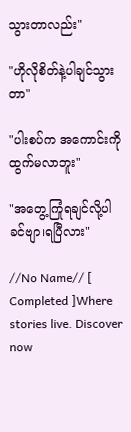သွားတာလည်း"

"ဟိုလိုစိတ်နဲ့ပါချင်သွားတာ"

"ပါးစပ်က အကောင်းကိုထွက်မလာဘူး"

"အတွေ့ကြုံရချင်လို့ပါခင်ဗျာ၊ရပြီလား"

//No Name// [ Completed ]Where stories live. Discover now